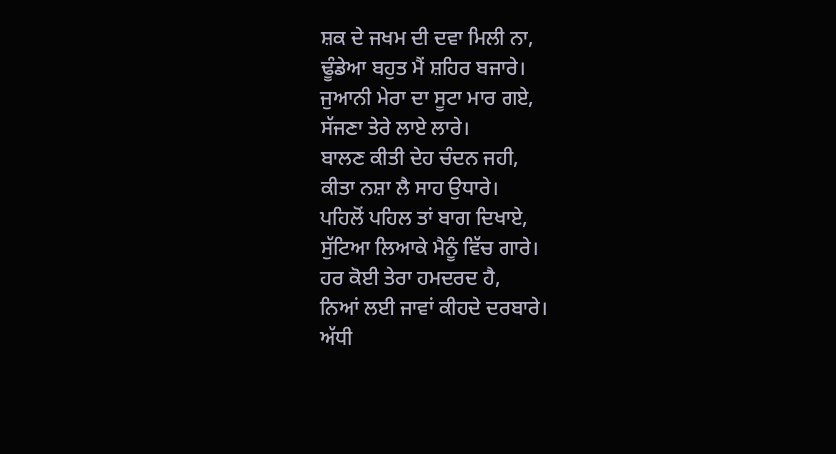ਸ਼ਕ ਦੇ ਜਖਮ ਦੀ ਦਵਾ ਮਿਲੀ ਨਾ,
ਢੂੰਡੇਆ ਬਹੁਤ ਮੈਂ ਸ਼ਹਿਰ ਬਜਾਰੇ।
ਜੁਆਨੀ ਮੇਰਾ ਦਾ ਸੂਟਾ ਮਾਰ ਗਏ,
ਸੱਜਣਾ ਤੇਰੇ ਲਾਏ ਲਾਰੇ।
ਬਾਲਣ ਕੀਤੀ ਦੇਹ ਚੰਦਨ ਜਹੀ,
ਕੀਤਾ ਨਸ਼ਾ ਲੈ ਸਾਹ ਉਧਾਰੇ।
ਪਹਿਲੋਂ ਪਹਿਲ ਤਾਂ ਬਾਗ ਦਿਖਾਏ,
ਸੁੱਟਿਆ ਲਿਆਕੇ ਮੈਨੂੰ ਵਿੱਚ ਗਾਰੇ।
ਹਰ ਕੋਈ ਤੇਰਾ ਹਮਦਰਦ ਹੈ,
ਨਿਆਂ ਲਈ ਜਾਵਾਂ ਕੀਹਦੇ ਦਰਬਾਰੇ।
ਅੱਧੀ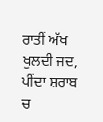ਰਾਤੀਂ ਅੱਖ ਖੁਲਦੀ ਜਦ,
ਪੀਂਦਾ ਸ਼ਰਾਬ ਚ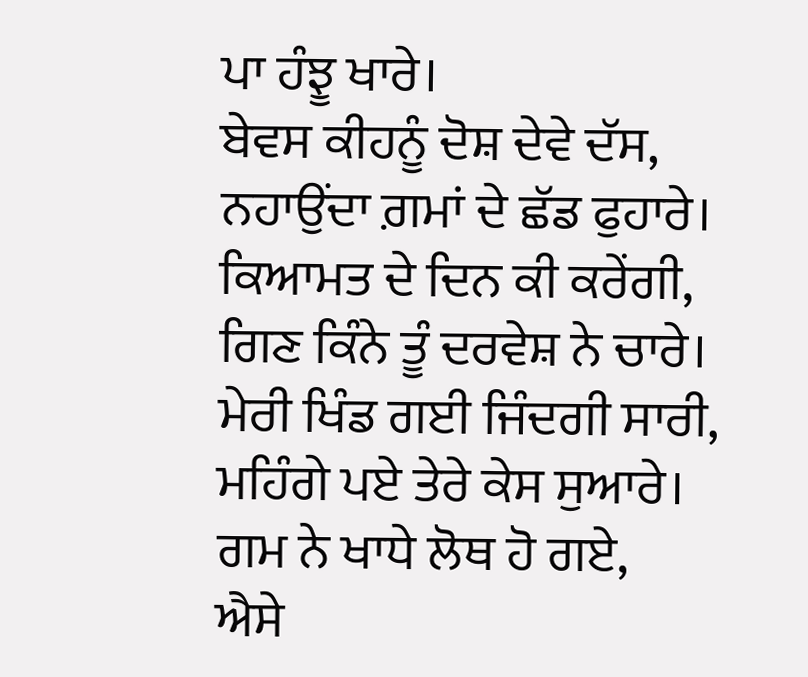ਪਾ ਹੰਝੂ ਖਾਰੇ।
ਬੇਵਸ ਕੀਹਨੂੰ ਦੋਸ਼ ਦੇਵੇ ਦੱਸ,
ਨਹਾਉਂਦਾ ਗ਼ਮਾਂ ਦੇ ਛੱਡ ਫੁਹਾਰੇ।
ਕਿਆਮਤ ਦੇ ਦਿਨ ਕੀ ਕਰੇਂਗੀ,
ਗਿਣ ਕਿੰਨੇ ਤੂੰ ਦਰਵੇਸ਼ ਨੇ ਚਾਰੇ।
ਮੇਰੀ ਖਿੰਡ ਗਈ ਜਿੰਦਗੀ ਸਾਰੀ,
ਮਹਿੰਗੇ ਪਏ ਤੇਰੇ ਕੇਸ ਸੁਆਰੇ।
ਗਮ ਨੇ ਖਾਧੇ ਲੋਥ ਹੋ ਗਏ,
ਐਸੇ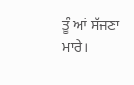ਤੂੰ ਆਂ ਸੱਜਣਾ ਮਾਰੇ।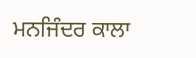ਮਨਜਿੰਦਰ ਕਾਲਾ